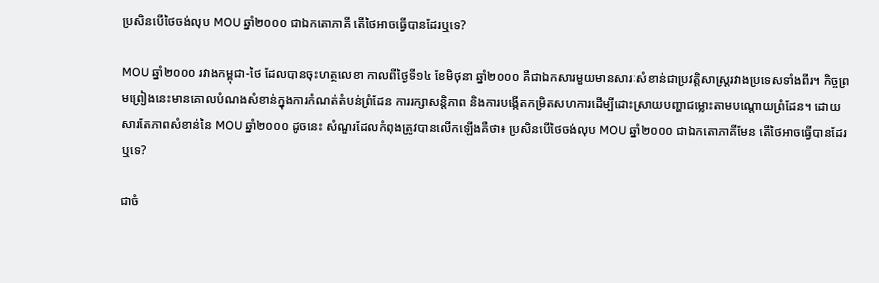ប្រសិនបើថៃចង់លុប MOU ឆ្នាំ២០០០ ជាឯកតោភាគី តើថៃអាចធ្វើបានដែរឬទេ?

MOU ឆ្នាំ២០០០ រវាងកម្ពុជា-ថៃ ដែលបានចុះហត្ថលេខា កាលពីថ្ងៃទី១៤ ខែមិថុនា ឆ្នាំ២០០០ គឺជាឯកសារមួយមានសារៈសំខាន់ជាប្រវត្តិសាស្ត្ររវាងប្រទេសទាំងពីរ។ កិច្ចព្រមព្រៀងនេះមានគោលបំណងសំខាន់ក្នុងការកំណត់តំបន់ព្រំដែន ការរក្សាសន្តិភាព និងការបង្កើតកម្រិតសហការដើម្បីដោះស្រាយបញ្ហាជម្លោះតាមបណ្តោយព្រំដែន។ ដោយសារតែភាពសំខាន់នៃ MOU ឆ្នាំ២០០០ ដូចនេះ សំណួរដែលកំពុងត្រូវបានលើកឡើងគឺថា៖ ប្រសិនបើថៃចង់លុប MOU ឆ្នាំ២០០០ ជាឯកតោភាគីមែន តើថៃអាចធ្វើបានដែរឬទេ?

ជាចំ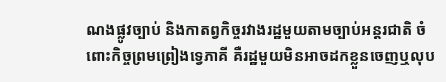ណងផ្លូវច្បាប់ និងកាតព្វកិច្ចរវាងរដ្ឋមួយតាមច្បាប់អន្តរជាតិ ចំពោះកិច្ចព្រមព្រៀងទ្វេភាគី គឺរដ្ឋមួយមិនអាចដកខ្លួនចេញឬលុប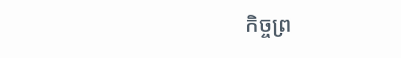កិច្ចព្រ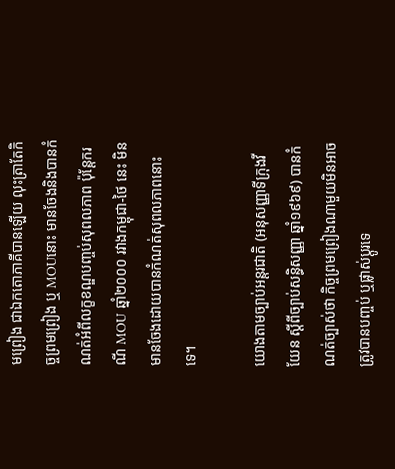មព្រៀង ជាឯកតោភាគីបានឡើយ លុះត្រាតែកិច្ចព្រមព្រៀង ឬ MOUនោះ មានចែងនិងបានកំណត់អំពីលក្ខខណ្ឌបញ្ចប់សុពលភាព ប៉ុន្តែករណី MOU ឆ្នាំ២០០០ រវាងកម្ពុជា-ថៃ នេះ មិនមានចែងដោយបានកំណត់សុពលភាពនោះទេ។

យោងតាមច្បាប់អន្តរជាតិ (អនុសញ្ញាទីក្រុងវីយែន ស្តីពីច្បាប់សន្ធិសញ្ញា ឆ្នាំ១៩៦៩) បានកំណត់ច្បាស់ថា កិច្ចព្រមព្រៀងណាមួយមិនអាចត្រូវបានបញ្ចប់ ឬផ្លាស់ប្តូរទេ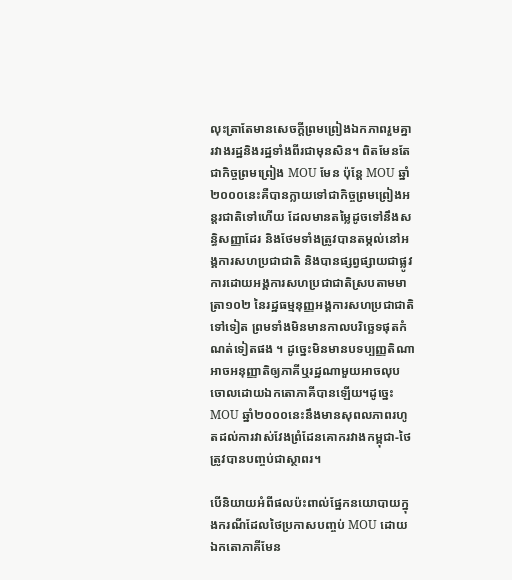លុះត្រាតែមានសេចក្តីព្រមព្រៀងឯកភាពរួមគ្នារវាងរដ្ឋនិងរដ្ឋទាំងពីរជាមុនសិន។ ពិតមែនតែជាកិច្ចព្រមព្រៀង MOU មែន ប៉ុន្តែ MOU ឆ្នាំ២០០០នេះគឺបានក្លាយទៅជាកិច្ចព្រមព្រៀងអន្តរជាតិទៅហើយ ដែលមានតម្លៃដូចទៅនឹងសន្ធិសញ្ញាដែរ និងថែមទាំងត្រូវបានតម្កល់នៅអង្គការសហប្រជាជាតិ និងបានផ្សព្វផ្សាយជាផ្លូវការដោយអង្គការសហប្រជាជាតិស្របតាមមាត្រា១០២ នៃរដ្ឋធម្មនុញ្ញអង្គការសហប្រជាជាតិទៅទៀត ព្រមទាំងមិនមានកាលបរិច្ឆេទផុតកំណត់ទៀតផង ។ ដូច្នេះមិនមានបទប្បញ្ញតិណាអាចអនុញ្ញាតិឲ្យភាគីឬរដ្ឋណាមួយអាចលុបចោលដោយឯកតោភាគីបានឡើយ។ដូច្នេះMOU ឆ្នាំ២០០០នេះនឹងមានសុពលភាពរហូតដល់ការវាស់វែងព្រំដែនគោករវាងកម្ពុជា-ថៃត្រូវបានបញ្ចប់ជាស្ថាពរ។

បើនិយាយអំពីផលប៉ះពាល់ផ្នែកនយោបាយក្នុងករណីដែលថៃប្រកាសបញ្ចប់ MOU ដោយឯកតោភាគីមែន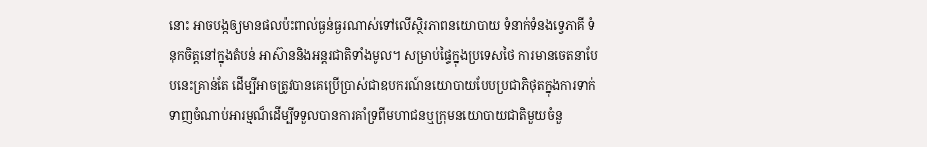នោះ អាចបង្កឲ្យមានផលប៉ះពាល់ធ្ងន់ធ្ងរណាស់ទៅលើស្ថិរភាពនយោបាយ ទំនាក់ទំនងទ្វេភាគី ទំនុកចិត្តនៅក្នុងតំបន់ អាស៊ាននិងអន្តរជាតិទាំងមូល។ សម្រាប់ផ្ទៃក្នុងប្រទេសថៃ ការមានចេតនាបែបនេះគ្រាន់តែ ដើម្បីអាចត្រូវបានគេប្រើប្រាស់ជាឧបករណ៍នយោបាយបែបប្រជាភិថុតក្នុងការទាក់ទាញចំណាប់អារម្មណ៏ដើម្បីទទួលបានការគាំទ្រពីមហាជនឬក្រុមនយោបាយជាតិមួយចំនួ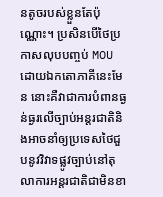នតូចរបស់ខ្លួនតែប៉ុណ្ណោះ។ ប្រសិនបើថៃប្រកាសលុបបញ្ចប់ MOU ដោយឯកតោភាគីនេះមែន នោះគឺវាជាការបំពានធ្ងន់ធ្ងរលើច្បាប់អន្តរជាតិនិងអាចនាំឲ្យប្រទេសថៃជួបនូវវិវាទផ្លូវច្បាប់នៅតុលាការអន្តរជាតិជាមិនខា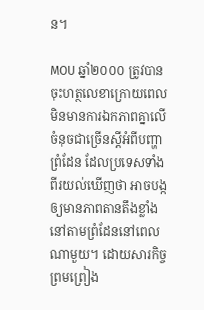ន។

MOU ឆ្នាំ២០០០ ត្រូវបានចុះហត្ថលេខាក្រោយពេលមិនមានការឯកភាពគ្នាលើចំនុចជាច្រើនស្តីអំពីបញ្ហាព្រំដែន ដែលប្រទេសទាំងពីរយល់ឃើញថា អាចបង្កឲ្យមានភាពតានតឹងខ្លាំងនៅតាមព្រំដែននៅពេលណាមួយ។ ដោយសារកិច្ចព្រមព្រៀង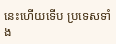នេះហើយទើប ប្រទេសទាំង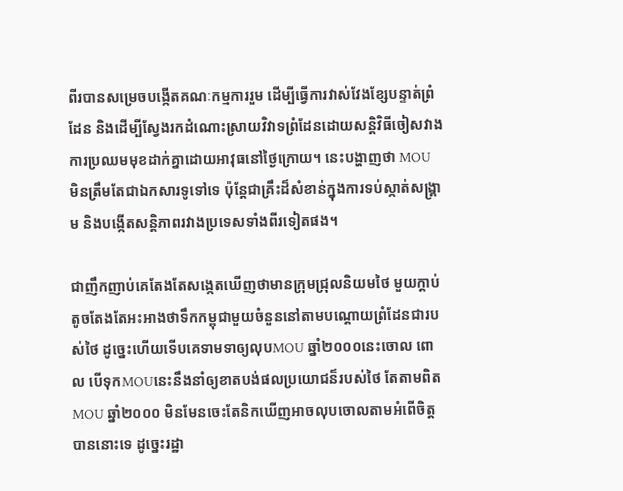ពីរបានសម្រេចបង្កើតគណៈកម្មការរួម ដើម្បីធ្វើការវាស់វែងខ្សែបន្ទាត់ព្រំដែន និងដើម្បីស្វែងរកដំណោះស្រាយវិវាទព្រំដែនដោយសន្តិវិធីចៀសវាងការប្រឈមមុខដាក់គ្នាដោយអាវុធនៅថ្ងៃក្រោយ។ នេះបង្ហាញថា MOU មិនត្រឹមតែជាឯកសារទូទៅទេ ប៉ុន្តែជាគ្រឹះដ៏សំខាន់ក្នុងការទប់ស្កាត់សង្គ្រាម និងបង្កើតសន្តិភាពរវាងប្រទេសទាំងពីរទៀតផង។

ជាញឹកញាប់គេតែងតែសង្កេតឃើញថាមានក្រុមជ្រុលនិយមថៃ មួយក្តាប់តូចតែងតែអះអាងថាទឹកកម្ពុជាមួយចំនួននៅតាមបណ្តោយព្រំដែនជារបស់ថៃ ដូច្នេះហើយទើបគេទាមទាឲ្យលុបMOU ឆ្នាំ២០០០នេះចោល ពោល បើទុកMOUនេះនឹងនាំឲ្យខាតបង់ផលប្រយោជន៏របស់ថៃ តែតាមពិត MOU ឆ្នាំ២០០០ មិនមែនចេះតែនិកឃើញអាចលុបចោលតាមអំពើចិត្តបាននោះទេ ដូច្នេះរដ្ឋា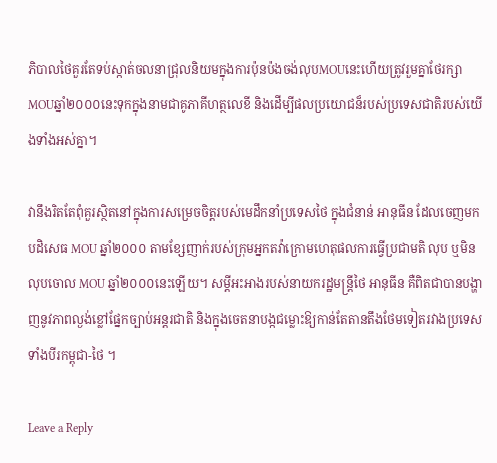ភិបាលថៃគួរតែទប់ស្កាត់ចលនាជ្រុលនិយមក្នុងការប៉ុនប៉ងចង់លុបMOUនេះហើយត្រូវរួមគ្នាថែរក្សាMOUឆ្នាំ២០០០នេះទុកក្នុងនាមជាគូភាគីហត្ថលេខី និងដើម្បីផលប្រយោជន៏របស់ប្រទេសជាតិរបស់យើងទាំងអស់គ្នា។

វានឹងរិតតែពុំគួរស្ថិតនៅក្នុងការសម្រេចចិត្តរបស់មេដឹកនាំប្រទេសថៃ ក្នុងជំនាន់ អានុធីន ដែលចេញមកបដិសេធ MOU ឆ្នាំ២០០០ តាមខ្សែញាក់របស់ក្រុមអ្នកតវ៉ាក្រោមហេតុផលការធ្វើប្រជាមតិ លុប ឬមិនលុបចោល MOU ឆ្នាំ២០០០នេះឡើយ។ សម្តីអះអាងរបស់នាយករដ្ឋមន្ត្រីថៃ អានុធីន គឺពិតជាបានបង្ហាញនូវភាពល្ងង់ខ្លៅផ្នែកច្បាប់អន្តរជាតិ និងក្នុងចេតនាបង្កជម្លោះឱ្យកាន់តែតានតឹងថែមទៀតរវាងប្រទេសទាំងបីរកម្ពុជា-ថៃ ។

Leave a Reply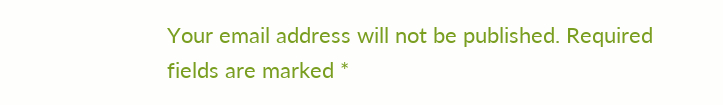Your email address will not be published. Required fields are marked *